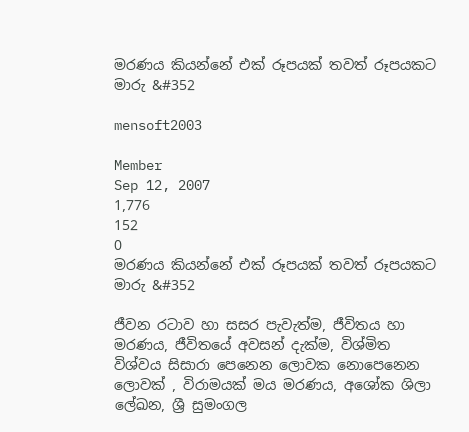මරණය කියන්නේ එක් රූපයක් තවත් රූපයකට මාරු &#352

mensoft2003

Member
Sep 12, 2007
1,776
152
0
මරණය කියන්නේ එක් රූපයක් තවත් රූපයකට මාරු &#352

ජීවන රටාව හා සසර පැවැත්ම, ජීවිතය හා මරණය, ජීවිතයේ අවසන් දැක්ම, විශ්මිත විශ්වය සිසාරා පෙනෙන ලොවක නොපෙනෙන ලොවක් , විරාමයක් මය මරණය, අශෝක ශිලා ලේඛන, ශ්‍රී සුමංගල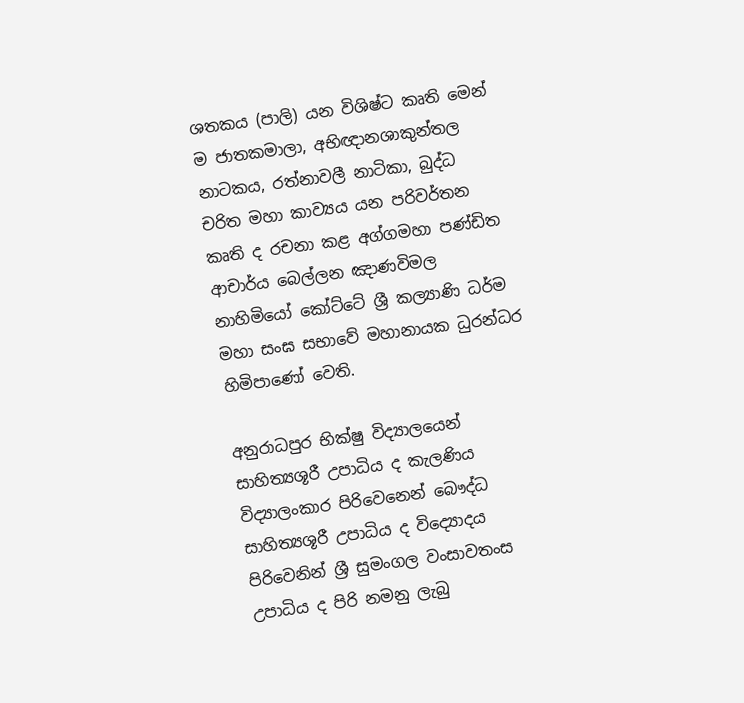ශතකය (පාලි) යන විශිෂ්ට කෘති මෙන් ම ජාතකමාලා, අභිඥානශාකුන්තල නාටකය, රත්නාවලී නාටිකා, බුද්ධ චරිත මහා කාව්‍යය යන පරිවර්තන කෘති ද රචනා කළ අග්ගමහා පණ්ඩිත ආචාර්ය බෙල්ලන ඤාණවිමල නාහිමියෝ කෝට්ටේ ශ්‍රී කල්‍යාණි ධර්ම මහා සංඝ සභාවේ මහානායක ධුරන්ධර හිමිපාණෝ වෙති.

අනුරාධපුර භික්ෂු විද්‍යාලයෙන් සාහිත්‍යශූරී උපාධිය ද කැලණිය විද්‍යාලංකාර පිරිවෙනෙන් බෞද්ධ සාහිත්‍යශූරී උපාධිය ද විද්‍යොදය පිරිවෙනින් ශ්‍රී සුමංගල වංසාවතංස උපාධිය ද පිරි නමනු ලැබු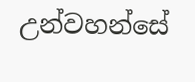උන්වහන්සේ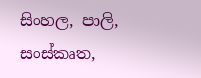සිංහල, පාලි, සංස්කෘත,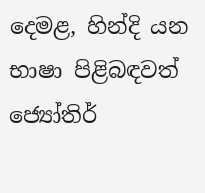දෙමළ, හින්දි යන භාෂා පිළිබඳවත් ජ්‍යෝතිර්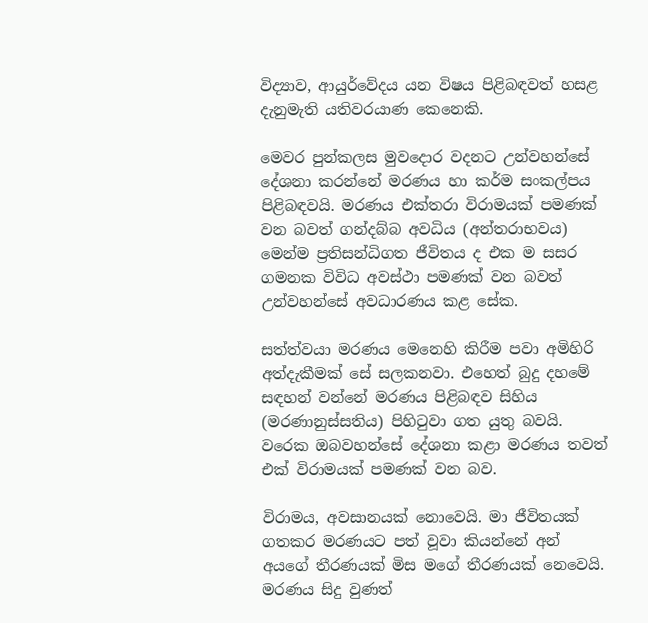විද්‍යාව, ආයුර්වේදය යන විෂය පිළිබඳවත් හසළ දැනුමැති යතිවරයාණ කෙනෙකි.

මෙවර පුන්කලස මුවදොර වදනට උන්වහන්සේ දේශනා කරන්නේ මරණය හා කර්ම සංකල්පය පිළිබඳවයි. මරණය එක්තරා විරාමයක් පමණක් වන බවත් ගන්දබ්බ අවධිය (අන්තරාභවය) මෙන්ම ප්‍රතිසන්ධිගත ජීවිතය ද එක ම සසර ගමනක විවිධ අවස්ථා පමණක් වන බවත් උන්වහන්සේ අවධාරණය කළ සේක.

සත්ත්වයා මරණය මෙනෙහි කිරීම පවා අමිහිරි අත්දැකීමක් සේ සලකනවා. එහෙත් බුදු දහමේ සඳහන් වන්නේ මරණය පිළිබඳව සිහිය (මරණානුස්සතිය) පිහිටුවා ගත යුතු බවයි. වරෙක ඔබවහන්සේ දේශනා කළා මරණය තවත් එක් විරාමයක් පමණක් වන බව.

විරාමය, අවසානයක් නොවෙයි. මා ජීවිතයක් ගතකර මරණයට පත් වූවා කියන්නේ අන් අයගේ තීරණයක් මිස මගේ තීරණයක් නෙවෙයි. මරණය සිදු වුණත්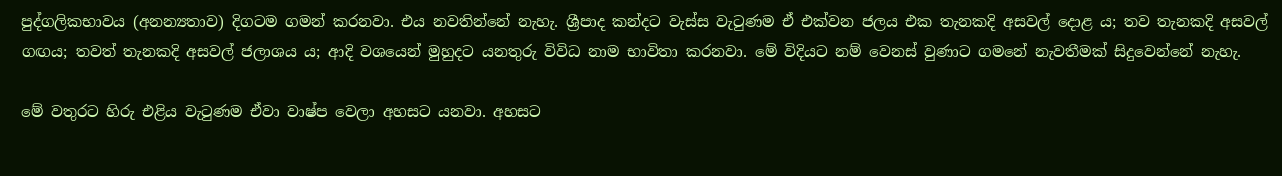පුද්ගලිකභාවය (අනන්‍යතාව) දිගටම ගමන් කරනවා. එය නවතින්නේ නැහැ. ශ්‍රීපාද කන්දට වැස්ස වැටුණම ඒ එක්වන ජලය එක තැනකදි අසවල් දොළ ය; තව තැනකදි අසවල් ගඟය; තවත් තැනකදි අසවල් ජලාශය ය; ආදි වශයෙන් මුහුදට යනතුරු විවිධ නාම භාවිතා කරනවා. මේ විදියට නම් වෙනස් වුණාට ගමනේ නැවතීමක් සිදුවෙන්නේ නැහැ.

මේ වතුරට හිරු එළිය වැටුණම ඒවා වාෂ්ප වෙලා අහසට යනවා. අහසට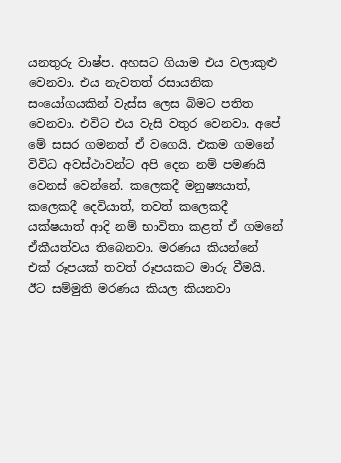යනතුරු වාෂ්ප. අහසට ගියාම එය වලාකුළු වෙනවා. එය නැවතත් රසායනික සංයෝගයකින් වැස්ස ලෙස බිමට පතිත වෙනවා. එවිට එය වැසි වතුර වෙනවා. අපේ මේ සසර ගමනත් ඒ වගෙයි. එකම ගමනේ විවිධ අවස්ථාවන්ට අපි දෙන නම් පමණයි වෙනස් වෙන්නේ. කලෙකදී මනුෂ්‍යයාත්, කලෙකදී දෙවියාත්, තවත් කලෙකදී යක්ෂයාත් ආදි නම් භාවිතා කළත් ඒ ගමනේ ඒකීයත්වය තිබෙනවා. මරණය කියන්නේ එක් රූපයක් තවත් රූපයකට මාරු වීමයි. ඊට සම්මුති මරණය කියල කියනවා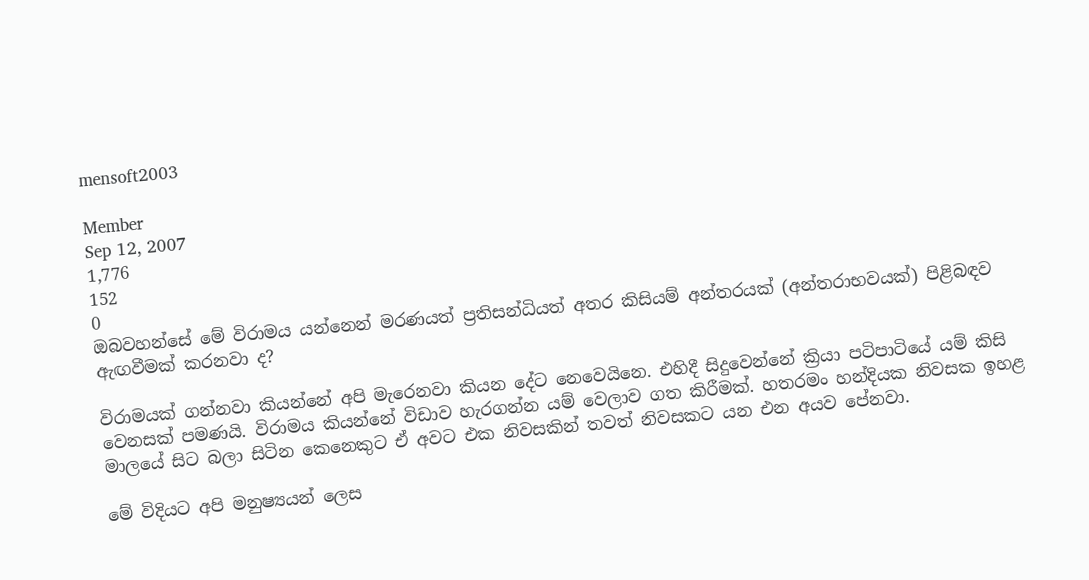mensoft2003

Member
Sep 12, 2007
1,776
152
0
ඔබවහන්සේ මේ විරාමය යන්නෙන් මරණයත් ප්‍රතිසන්ධියත් අතර කිසියම් අන්තරයක් (අන්තරාභවයක්) පිළිබඳව ඇඟවීමක් කරනවා ද?

විරාමයක් ගන්නවා කියන්නේ අපි මැරෙනවා කියන දේට නෙවෙයිනෙ. එහිදී සිදුවෙන්නේ ක්‍රියා පටිපාටියේ යම් කිසි වෙනසක් පමණයි. විරාමය කියන්නේ විඩාව හැරගන්න යම් වෙලාව ගත කිරීමක්. හතරමං හන්දියක නිවසක ඉහළ මාලයේ සිට බලා සිටින කෙනෙකුට ඒ අවට එක නිවසකින් තවත් නිවසකට යන එන අයව පේනවා.

මේ විදියට අපි මනුෂ්‍යයන් ලෙස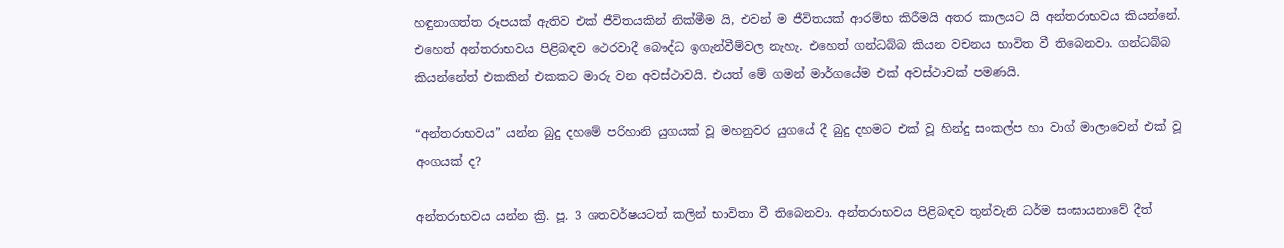හඳුනාගත්ත රූපයක් ඇතිව එක් ජීවිතයකින් නික්මීම යි, එවන් ම ජීවිතයක් ආරම්භ කිරීමයි අතර කාලයට යි අන්තරාභවය කියන්නේ. එහෙත් අන්තරාභවය පිළිබඳව ථෙරවාදී බෞද්ධ ඉගැන්වීම්වල නැහැ. එහෙත් ගන්ධබ්බ කියන වචනය භාවිත වී තිබෙනවා. ගන්ධබ්බ කියන්නේත් එකකින් එකකට මාරු වන අවස්ථාවයි. එයත් මේ ගමන් මාර්ගයේම එක් අවස්ථාවක් පමණයි.

“අන්තරාභවය” යන්න බුදු දහමේ පරිහානි යුගයක් වූ මහනුවර යුගයේ දී බුදු දහමට එක් වූ හින්දු සංකල්ප හා වාග් මාලාවෙන් එක් වූ අංගයක් ද?

අන්තරාභවය යන්න ක්‍රි. පූ. 3 ශතවර්ෂයටත් කලින් භාවිතා වී තිබෙනවා. අන්තරාභවය පිළිබඳව තුන්වැනි ධර්ම සංඝායනාවේ දීත්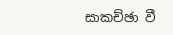සාකච්ඡා වී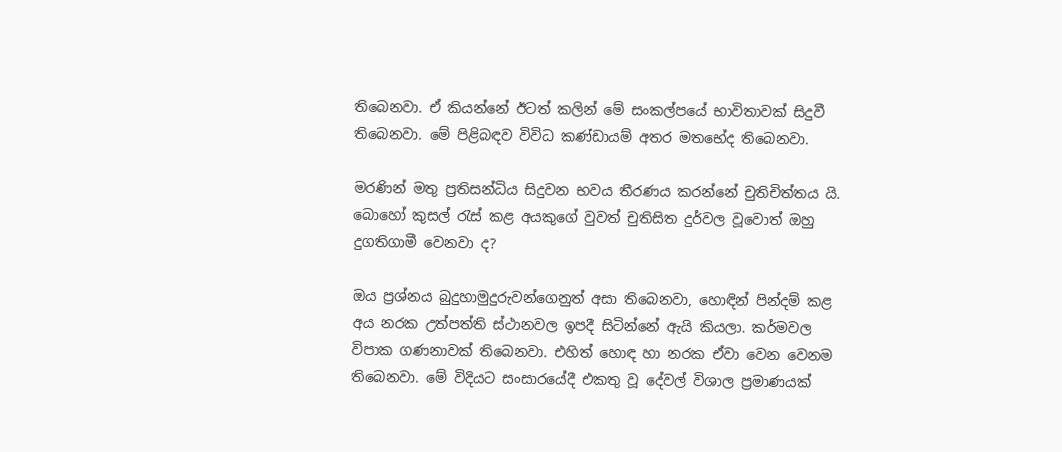තිබෙනවා. ඒ කියන්නේ ඊටත් කලින් මේ සංකල්පයේ භාවිතාවක් සිදුවී තිබෙනවා. මේ පිළිබඳව විවිධ කණ්ඩායම් අතර මතභේද තිබෙනවා.

මරණින් මතු ප්‍රතිසන්ධිය සිදුවන භවය තීරණය කරන්නේ චුතිචිත්තය යි. බොහෝ කුසල් රැස් කළ අයකුගේ වුවත් චුතිසිත දුර්වල වූවොත් ඔහු දුගතිගාමී වෙනවා ද?

ඔය ප්‍රශ්නය බුදුහාමුදුරුවන්ගෙනුත් අසා තිබෙනවා, හොඳින් පින්දම් කළ අය නරක උත්පත්ති ස්ථානවල ඉපදී සිටින්නේ ඇයි කියලා. කර්මවල විපාක ගණනාවක් තිබෙනවා. එහිත් හොඳ හා නරක ඒවා වෙන වෙනම තිබෙනවා. මේ විදියට සංසාරයේදී එකතු වූ දේවල් විශාල ප්‍රමාණයක්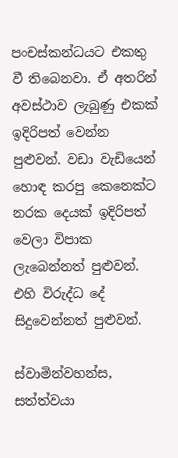පංචස්කන්ධයට එකතු වී තිබෙනවා. ඒ අතරින් අවස්ථාව ලැබුණු එකක් ඉදිරිපත් වෙන්න පුළුවන්. වඩා වැඩියෙන් හොඳ කරපු කෙනෙක්ට නරක දෙයක් ඉදිරිපත් වෙලා විපාක ලැබෙන්නත් පුළුවන්. එහි විරුද්ධ දේ සිදුවෙන්නත් පුළුවන්.

ස්වාමින්වහන්ස, සත්ත්වයා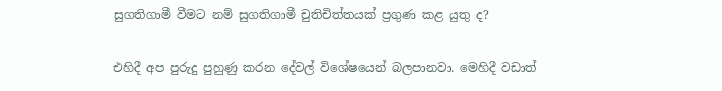සුගතිගාමී වීමට නම් සුගතිගාමී චුතිචිත්තයක් ප්‍රගුණ කළ යුතු ද?

එහිදී අප පුරුදු පුහුණු කරන දේවල් විශේෂයෙන් බලපානවා. මෙහිදී වඩාත්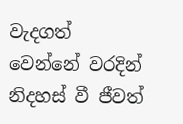වැදගත් වෙන්නේ වරදින් නිදහස් වී ජීවත්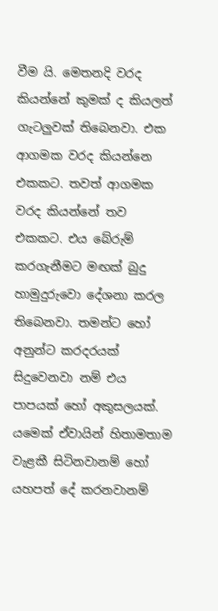වීම යි. මෙතනදි වරද කියන්නේ කුමක් ද කියලත් ගැටලුවක් තිබෙනවා. එක ආගමක වරද කියන්නෙ එකකට. තවත් ආගමක වරද කියන්නේ තව එකකට. එය බේරුම් කරගැනීමට මඟක් බුදු හාමුදුරුවො දේශනා කරල තිබෙනවා. තමන්ට හෝ අනුන්ට කරදරයක් සිදුවෙනවා නම් එය පාපයක් හෝ අකුසලයක්. යමෙක් ඒවායින් හිතාමතාම වැළකී සිටිනවානම් හෝ යහපත් දේ කරනවානම්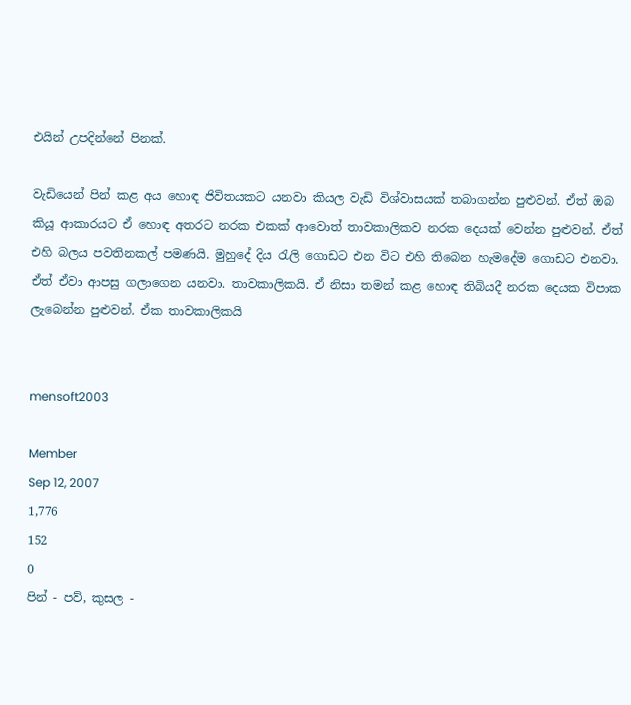එයින් උපදින්නේ පිනක්.

වැඩියෙන් පින් කළ අය හොඳ ජිවිතයකට යනවා කියල වැඩි විශ්වාසයක් තබාගන්න පුළුවන්. ඒත් ඔබ කියූ ආකාරයට ඒ හොඳ අතරට නරක එකක් ආවොත් තාවකාලිකව නරක දෙයක් වෙන්න පුළුවන්. ඒත් එහි බලය පවතිනකල් පමණයි. මුහුදේ දිය රැලි ගොඩට එන විට එහි තිබෙන හැමදේම ගොඩට එනවා. ඒත් ඒවා ආපසු ගලාගෙන යනවා. තාවකාලිකයි. ඒ නිසා තමන් කළ හොඳ තිබියදී නරක දෙයක විපාක ලැබෙන්න පුළුවන්. ඒක තාවකාලිකයි


mensoft2003

Member
Sep 12, 2007
1,776
152
0
පින් - පව්, කුසල -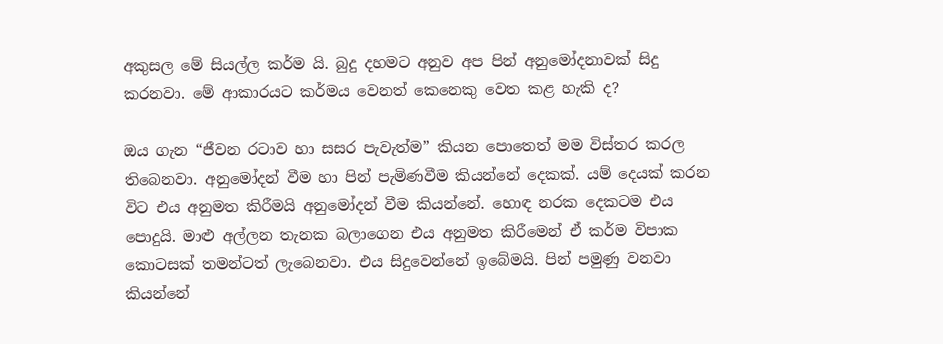අකුසල මේ සියල්ල කර්ම යි. බුදු දහමට අනුව අප පින් අනුමෝදනාවක් සිදු කරනවා. මේ ආකාරයට කර්මය වෙනත් කෙනෙකු වෙත කළ හැකි ද?

ඔය ගැන “ජීවන රටාව හා සසර පැවැත්ම” කියන පොතෙත් මම විස්තර කරල තිබෙනවා. අනුමෝදන් වීම හා පින් පැමිණවීම කියන්නේ දෙකක්. යම් දෙයක් කරන විට එය අනුමත කිරීමයි අනුමෝදන් වීම කියන්නේ. හොඳ නරක දෙකටම එය පොදුයි. මාළු අල්ලන තැනක බලාගෙන එය අනුමත කිරීමෙන් ඒ කර්ම විපාක කොටසක් තමන්ටත් ලැබෙනවා. එය සිදුවෙන්නේ ඉබේමයි. පින් පමුණු වනවා කියන්නේ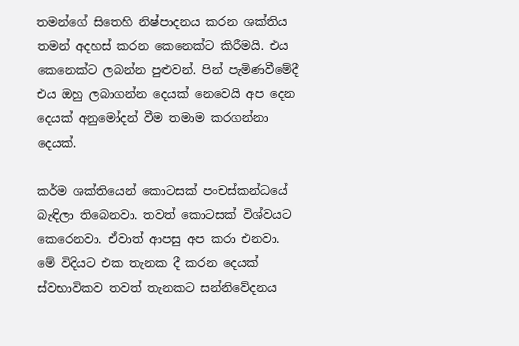තමන්ගේ සිතෙහි නිෂ්පාදනය කරන ශක්තිය තමන් අදහස් කරන කෙනෙක්ට කිරීමයි. එය කෙනෙක්ට ලබන්න පුළුවන්. පින් පැමිණවීමේදී එය ඔහු ලබාගන්න දෙයක් නෙවෙයි අප දෙන දෙයක් අනුමෝදන් වීම තමාම කරගන්නා දෙයක්.

කර්ම ශක්තියෙන් කොටසක් පංචස්කන්ධයේ බැඳිලා තිබෙනවා. තවත් කොටසක් විශ්වයට කෙරෙනවා. ඒවාත් ආපසු අප කරා එනවා. මේ විදියට එක තැනක දී කරන දෙයක් ස්වභාවිකව තවත් තැනකට සන්නිවේදනය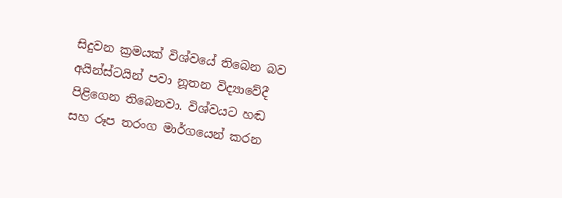සිදුවන ක්‍රමයක් විශ්වයේ තිබෙන බව අයින්ස්ටයින් පවා නූතන විද්‍යාවේදී පිළිගෙන තිබෙනවා. විශ්වයට හඬ සහ රූප තරංග මාර්ගයෙන් කරන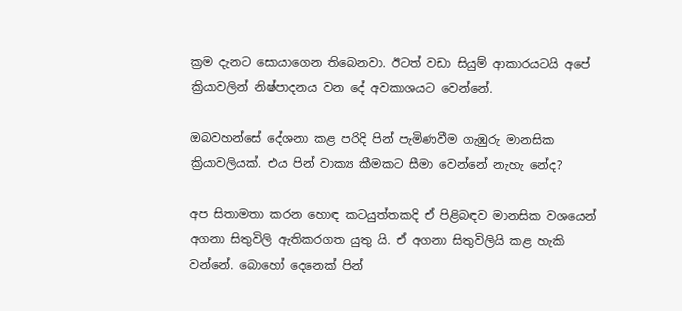ක්‍රම දැනට සොයාගෙන තිබෙනවා. ඊටත් වඩා සියුම් ආකාරයටයි අපේ ක්‍රියාවලින් නිෂ්පාදනය වන දේ අවකාශයට වෙන්නේ.

ඔබවහන්සේ දේශනා කළ පරිදි පින් පැමිණවීම ගැඹුරු මානසික ක්‍රියාවලියක්. එය පින් වාක්‍ය කීමකට සීමා වෙන්නේ නැහැ නේද?

අප සිතාමතා කරන හොඳ කටයුත්තකදි ඒ පිළිබඳව මානසික වශයෙන් අගනා සිතුවිලි ඇතිකරගත යුතු යි. ඒ අගනා සිතුවිලියි කළ හැකි වන්නේ. බොහෝ දෙනෙක් පින්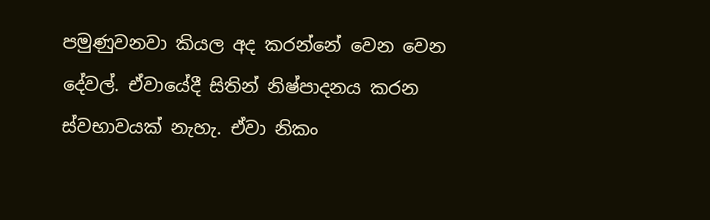පමුණුවනවා කියල අද කරන්නේ වෙන වෙන දේවල්. ඒවායේදී සිතින් නිෂ්පාදනය කරන ස්වභාවයක් නැහැ. ඒවා නිකං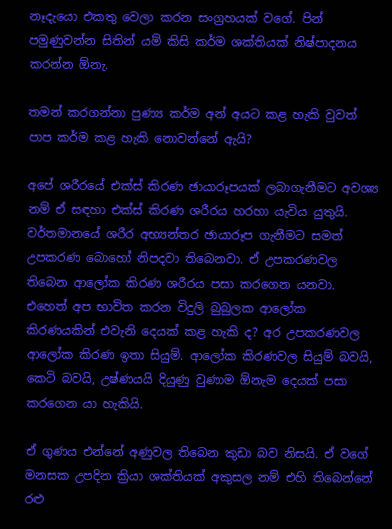නෑදැයො එකතු වෙලා කරන සංග්‍රහයක් වගේ. පින් පමුණුවන්න සිතින් යම් කිසි කර්ම ශක්තියක් නිෂ්පාදනය කරන්න ඕනැ.

තමන් කරගන්නා පුණ්‍ය කර්ම අන් අයට කළ හැකි වුවත් පාප කර්ම කළ හැකි නොවන්නේ ඇයි?

අපේ ශරීරයේ එක්ස් කිරණ ඡායාරූපයක් ලබාගැනීමට අවශ්‍ය නම් ඒ සඳහා එක්ස් කිරණ ශරීරය හරහා යැවිය යුතුයි. වර්තමානයේ ශරීර අභ්‍යන්තර ඡායාරූප ගැනීමට සමත් උපකරණ බොහෝ නිපදවා තිබෙනවා. ඒ උපකරණවල තිබෙන ආලෝක කිරණ ශරීරය පසා කරගෙන යනවා. එහෙත් අප භාවිත කරන විදුලි බුබුලක ආලෝක කිරණයකින් එවැනි දෙයක් කළ හැකි ද? අර උපකරණවල ආලෝක කිරණ ඉතා සියුම්. ආලෝක කිරණවල සියුම් බවයි, කෙටි බවයි, උෂ්ණයයි දියුණු වුණාම ඕනැම දෙයක් පසා කරගෙන යා හැකියි.

ඒ ගුණය එන්නේ අණුවල තිබෙන කුඩා බව නිසයි. ඒ වගේ මනසක උපදින ක්‍රියා ශක්තියක් අකුසල නම් එහි තිබෙන්නේ රළු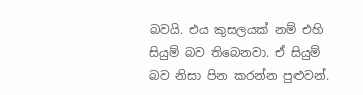බවයි. එය කුසලයක් නම් එහි සියුම් බව තිබෙනවා. ඒ සියුම් බව නිසා පින කරන්න පුළුවන්.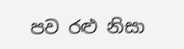පව රළු නිසා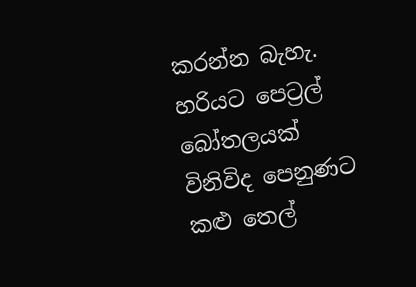කරන්න බැහැ. හරියට පෙට්‍රල් බෝතලයක් විනිවිද පෙනුණට කළු තෙල්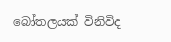බෝතලයක් විනිවිද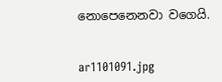නොපෙනෙනවා වගෙයි.


ar1101091.jpg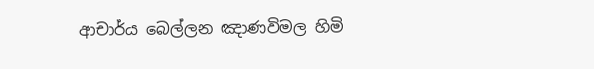ආචාර්ය බෙල්ලන ඤාණවිමල හිමි